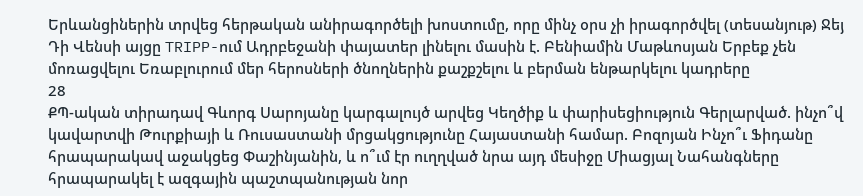Երևանցիներին տրվեց հերթական անիրագործելի խոստումը, որը մինչ օրս չի իրագործվել (տեսանյութ) Ջեյ Դի Վենսի այցը TRIPP-ում Ադրբեջանի փայատեր լինելու մասին է. Բենիամին Մաթևոսյան Երբեք չեն մոռացվելու Եռաբլուրում մեր հերոսների ծնողներին քաշքշելու և բերման ենթարկելու կադրերը
28
ՔՊ-ական տիրադավ Գևորգ Սարոյանը կարգալույծ արվեց Կեղծիք և փարիսեցիություն Գերլարված. ինչո՞վ կավարտվի Թուրքիայի և Ռուսաստանի մրցակցությունը Հայաստանի համար. Բոզոյան Ինչո՞ւ Ֆիդանը հրապարակավ աջակցեց Փաշինյանին, և ո՞ւմ էր ուղղված նրա այդ մեսիջը Միացյալ Նահանգները հրապարակել է ազգային պաշտպանության նոր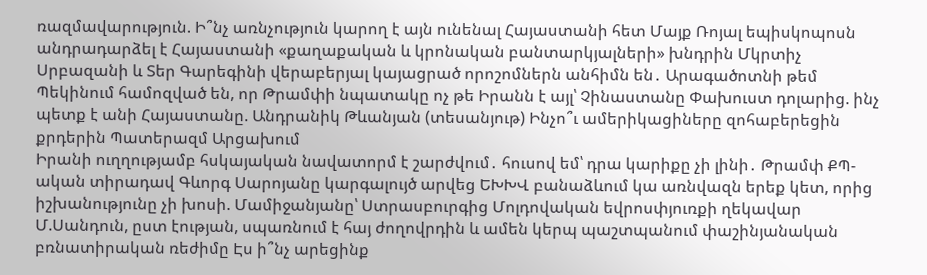ռազմավարություն. Ի՞նչ առնչություն կարող է այն ունենալ Հայաստանի հետ Մայք Ռոյալ եպիսկոպոսն անդրադարձել է Հայաստանի «քաղաքական և կրոնական բանտարկյալների» խնդրին Մկրտիչ Սրբազանի և Տեր Գարեգինի վերաբերյալ կայացրած որոշոմներն անհիմն են․ Արագածոտնի թեմ Պեկինում համոզված են, որ Թրամփի նպատակը ոչ թե Իրանն է այլ՝ Չինաստանը Փախուստ դոլարից. ինչ պետք է անի Հայաստանը. Անդրանիկ Թևանյան (տեսանյութ) Ինչո՞ւ ամերիկացիները զոհաբերեցին քրդերին Պատերազմ Արցախում
Իրանի ուղղությամբ հսկայական նավատորմ է շարժվում․ հուսով եմ՝ դրա կարիքը չի լինի․ Թրամփ ՔՊ-ական տիրադավ Գևորգ Սարոյանը կարգալույծ արվեց ԵԽԽՎ բանաձևում կա առնվազն երեք կետ, որից իշխանությունը չի խոսի. Մամիջանյանը՝ Ստրասբուրգից Մոլդովական եվրոսփյուռքի ղեկավար Մ.Սանդուն, ըստ էության, սպառնում է հայ ժողովրդին և ամեն կերպ պաշտպանում փաշինյանական բռնատիրական ռեժիմը Էս ի՞նչ արեցինք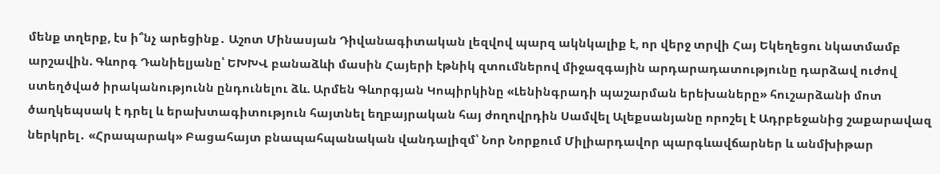մենք տղերք, էս ի՞նչ արեցինք․ Աշոտ Մինասյան Դիվանագիտական լեզվով պարզ ակնկալիք է, որ վերջ տրվի Հայ Եկեղեցու նկատմամբ արշավին. Գևորգ Դանիելյանը՝ ԵԽԽՎ բանաձևի մասին Հայերի էթնիկ զտումներով միջազգային արդարադատությունը դարձավ ուժով ստեղծված իրականությունն ընդունելու ձև. Արմեն Գևորգյան Կոպիրկինը «Լենինգրադի պաշարման երեխաները» հուշարձանի մոտ ծաղկեպսակ է դրել և երախտագիտություն հայտնել եղբայրական հայ ժողովրդին Սամվել Ալեքսանյանը որոշել է Ադրբեջանից շաքարավազ ներկրել․ «Հրապարակ» Բացահայտ բնապահպանական վանդալիզմ՝ Նոր Նորքում Միլիարդավոր պարգևավճարներ և անմխիթար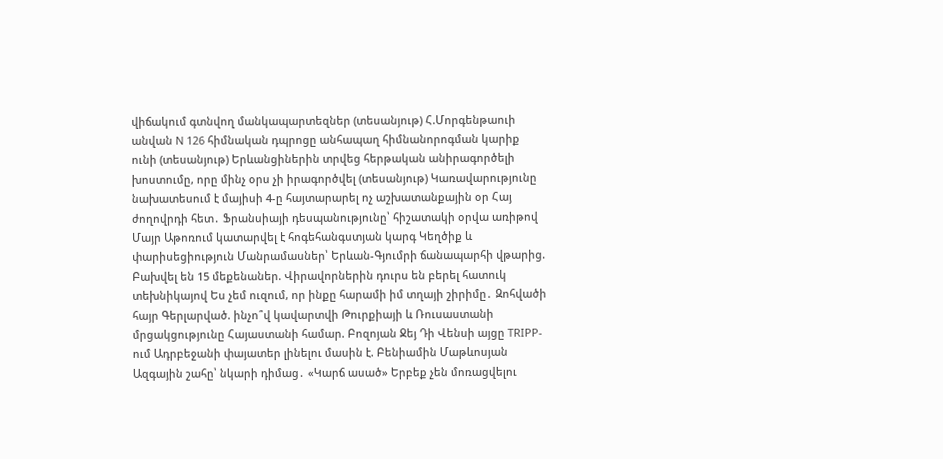վիճակում գտնվող մանկապարտեզներ (տեսանյութ) Հ.Մորգենթաուի անվան N 126 հիմնական դպրոցը անհապաղ հիմնանորոգման կարիք ունի (տեսանյութ) Երևանցիներին տրվեց հերթական անիրագործելի խոստումը, որը մինչ օրս չի իրագործվել (տեսանյութ) Կառավարությունը նախատեսում է մայիսի 4-ը հայտարարել ոչ աշխատանքային օր Հայ ժողովրդի հետ․ Ֆրանսիայի դեսպանությունը՝ հիշատակի օրվա առիթով Մայր Աթոռում կատարվել է հոգեհանգստյան կարգ Կեղծիք և փարիսեցիություն Մանրամասներ՝ Երևան-Գյումրի ճանապարհի վթարից. Բախվել են 15 մեքենաներ. Վիրավորներին դուրս են բերել հատուկ տեխնիկայով Ես չեմ ուզում, որ ինքը հարամի իմ տղայի շիրիմը․ Զոհվածի հայր Գերլարված. ինչո՞վ կավարտվի Թուրքիայի և Ռուսաստանի մրցակցությունը Հայաստանի համար. Բոզոյան Ջեյ Դի Վենսի այցը TRIPP-ում Ադրբեջանի փայատեր լինելու մասին է. Բենիամին Մաթևոսյան Ազգային շահը՝ նկարի դիմաց․ «Կարճ ասած» Երբեք չեն մոռացվելու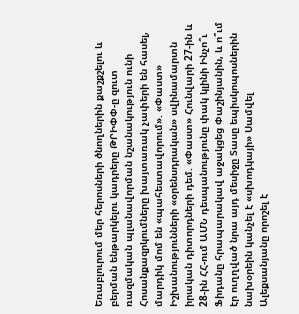Եռաբլուրում մեր հերոսների ծնողներին քաշքշելու և բերման ենթարկելու կադրերը ԹՐԻՓՓ-ը զուտ ռազմական պլանավորման նշանակություն ունի Հոսանքազրկումները խայտառակ չափերի են հասել, մարդիկ մոմ են «պահեստավորում». «Փաստ» Իշխանությունների «օրենսդրական» սվինամարտն իրական դիտորդների դեմ. «Փաստ» Հունվարի 27-ին և 28-ին ՀՀ-ում ԱՄՆ դեսպանությունը փակ կլինի Ինչո՞ւ Ֆիդանը հրապարակավ աջակցեց Փաշինյանին, և ո՞ւմ էր ուղղված նրա այդ մեսիջը Տասը եպիսկոպոսներին նախօրեին կանչել է «սխոդկայի» Սամվել Ալեքսանյանը որոշել է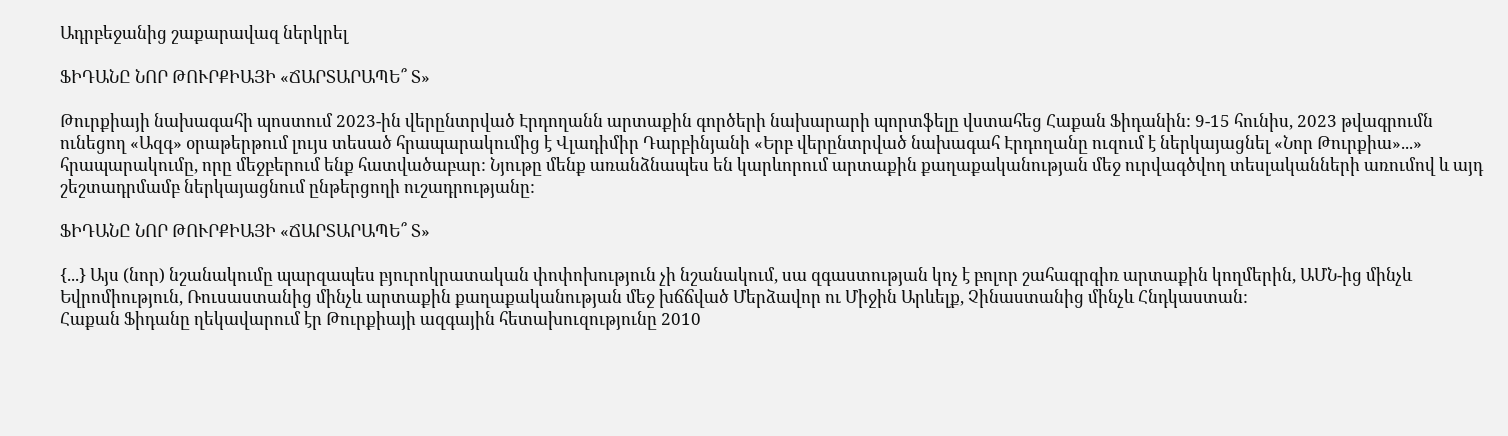Ադրբեջանից շաքարավազ ներկրել

ՖԻԴԱՆԸ ՆՈՐ ԹՈՒՐՔԻԱՅԻ «ՃԱՐՏԱՐԱՊԵ՞ Տ»

Թուրքիայի նախագահի պոստում 2023-ին վերընտրված Էրդողանն արտաքին գործերի նախարարի պորտֆելը վստահեց Հաքան Ֆիդանին: 9-15 հունիս, 2023 թվագրումն ունեցող «Ազգ» օրաթերթում լույս տեսած հրապարակումից է Վլադիմիր Դարբինյանի «Երբ վերընտրված նախագահ Էրդողանը ուզում է ներկայացնել «Նոր Թուրքիա»...» հրապարակումը, որը մեջբերում ենք հատվածաբար: Նյութը մենք առանձնապես են կարևորում արտաքին քաղաքականության մեջ ուրվագծվող տեսլականների առումով և այդ շեշտադրմամբ ներկայացնում ընթերցողի ուշադրությանը:

ՖԻԴԱՆԸ ՆՈՐ ԹՈՒՐՔԻԱՅԻ «ՃԱՐՏԱՐԱՊԵ՞ Տ»

{...} Այս (նոր) նշանակումը պարզապես բյուրոկրատական փոփոխություն չի նշանակում, սա զգաստության կոչ է բոլոր շահագրգիռ արտաքին կողմերին, ԱՄՆ-ից մինչև Եվրոմիություն, Ռուսաստանից մինչև արտաքին քաղաքականության մեջ խճճված Մերձավոր ու Միջին Արևելք, Չինաստանից մինչև Հնդկաստան:
Հաքան Ֆիդանը ղեկավարում էր Թուրքիայի ազգային հետախուզությունը 2010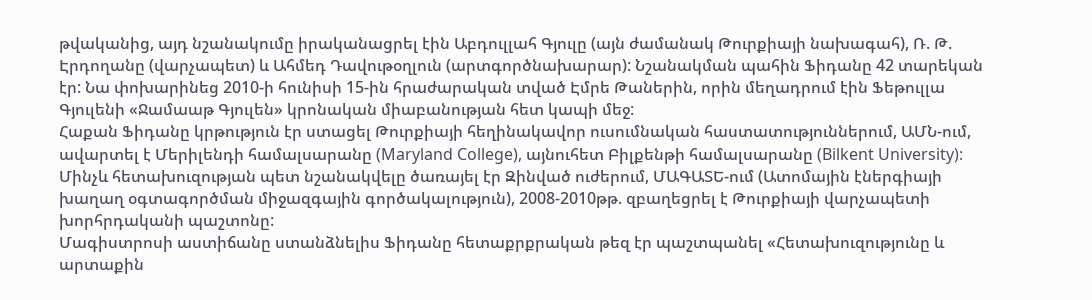թվականից, այդ նշանակումը իրականացրել էին Աբդուլլահ Գյուլը (այն ժամանակ Թուրքիայի նախագահ), Ռ. Թ. Էրդողանը (վարչապետ) և Ահմեդ Դավութօղլուն (արտգործնախարար): Նշանակման պահին Ֆիդանը 42 տարեկան էր: Նա փոխարինեց 2010-ի հունիսի 15-ին հրաժարական տված Էմրե Թաներին, որին մեղադրում էին Ֆեթուլլա Գյուլենի «Ջամաաթ Գյուլեն» կրոնական միաբանության հետ կապի մեջ:
Հաքան Ֆիդանը կրթություն էր ստացել Թուրքիայի հեղինակավոր ուսումնական հաստատություններում, ԱՄՆ-ում, ավարտել է Մերիլենդի համալսարանը (Maryland College), այնուհետ Բիլքենթի համալսարանը (Bilkent University):
Մինչև հետախուզության պետ նշանակվելը ծառայել էր Զինված ուժերում, ՄԱԳԱՏԵ-ում (Ատոմային էներգիայի խաղաղ օգտագործման միջազգային գործակալություն), 2008-2010թթ. զբաղեցրել է Թուրքիայի վարչապետի խորհրդականի պաշտոնը:
Մագիստրոսի աստիճանը ստանձնելիս Ֆիդանը հետաքրքրական թեզ էր պաշտպանել «Հետախուզությունը և արտաքին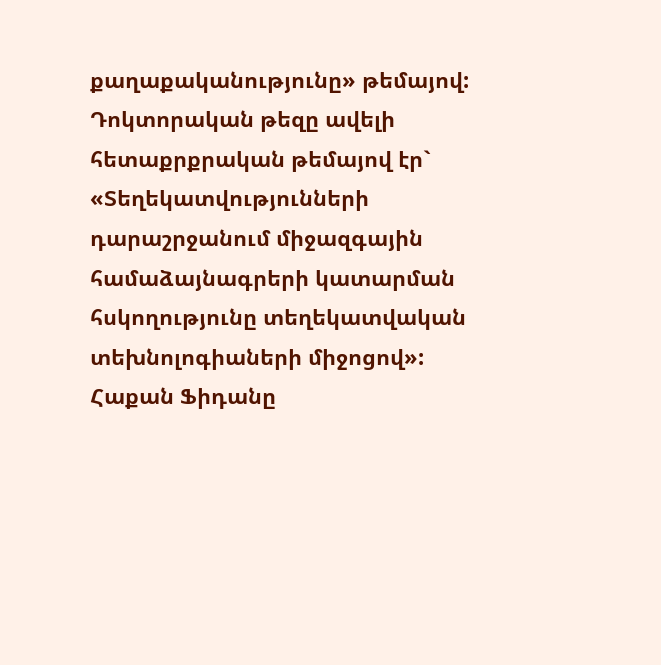քաղաքականությունը» թեմայով: Դոկտորական թեզը ավելի հետաքրքրական թեմայով էր` «Տեղեկատվությունների դարաշրջանում միջազգային համաձայնագրերի կատարման հսկողությունը տեղեկատվական տեխնոլոգիաների միջոցով»:
Հաքան Ֆիդանը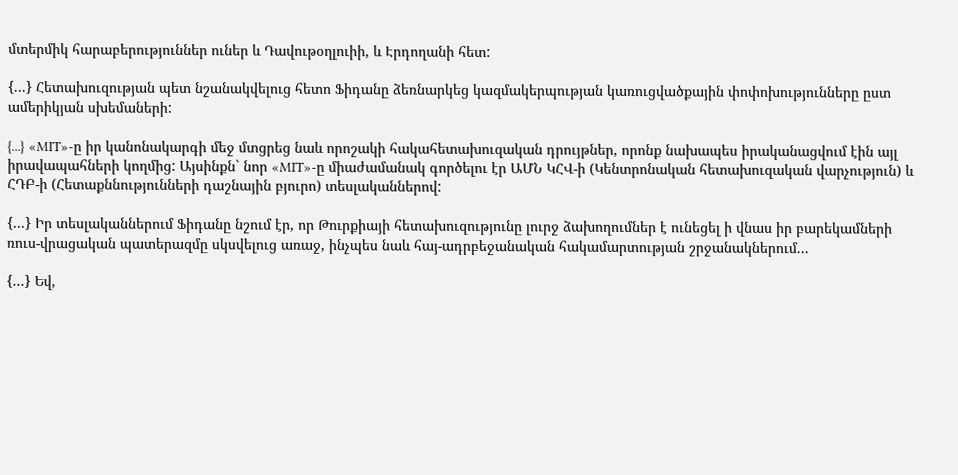մտերմիկ հարաբերություններ ուներ և Դավութօղլուիի, և Էրդողանի հետ:

{...} Հետախուզության պետ նշանակվելուց հետո Ֆիդանը ձեռնարկեց կազմակերպության կառուցվածքային փոփոխությունները ըստ ամերիկյան սխեմաների:

{...} «MIT»-ը իր կանոնակարգի մեջ մտցրեց նաև որոշակի հակահետախուզական դրույթներ, որոնք նախապես իրականացվում էին այլ իրավապահների կողմից: Այսինքն` նոր «MIT»-ը միաժամանակ գործելու էր ԱՄՆ ԿՀՎ-ի (Կենտրոնական հետախուզական վարչություն) և ՀԴԲ-ի (Հետաքննությունների դաշնային բյուրո) տեսլականներով:

{...} Իր տեսլականներում Ֆիդանը նշում էր, որ Թուրքիայի հետախուզությունը լուրջ ձախողումներ է ունեցել ի վնաս իր բարեկամների ռուս-վրացական պատերազմը սկսվելուց առաջ, ինչպես նաև հայ-ադրբեջանական հակամարտության շրջանակներում...

{...} Եվ,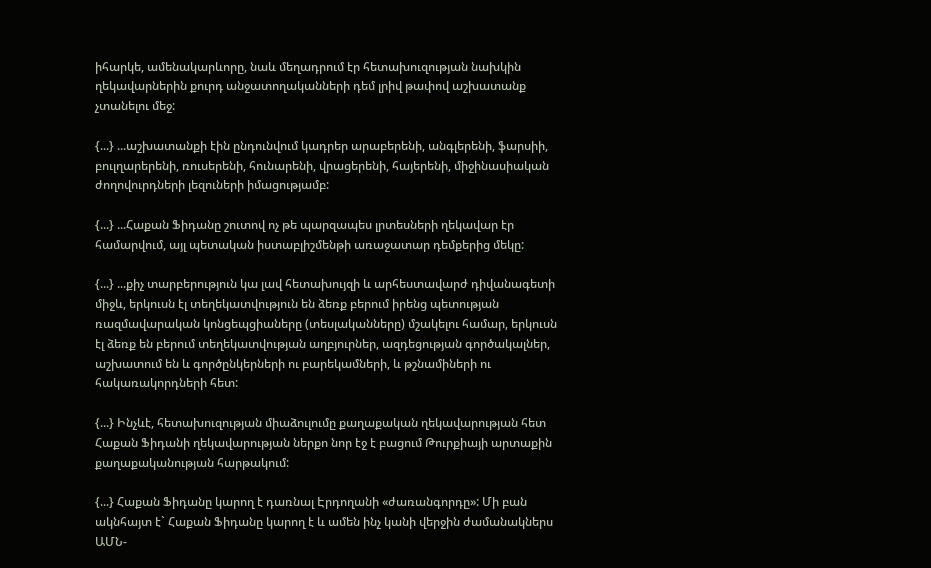իհարկե, ամենակարևորը, նաև մեղադրում էր հետախուզության նախկին ղեկավարներին քուրդ անջատողականների դեմ լրիվ թափով աշխատանք չտանելու մեջ:

{...} ...աշխատանքի էին ընդունվում կադրեր արաբերենի, անգլերենի, ֆարսիի, բուլղարերենի, ռուսերենի, հունարենի, վրացերենի, հայերենի, միջինասիական ժողովուրդների լեզուների իմացությամբ:

{...} ...Հաքան Ֆիդանը շուտով ոչ թե պարզապես լրտեսների ղեկավար էր համարվում, այլ պետական իստաբլիշմենթի առաջատար դեմքերից մեկը:

{...} ...քիչ տարբերություն կա լավ հետախույզի և արհեստավարժ դիվանագետի միջև, երկուսն էլ տեղեկատվություն են ձեռք բերում իրենց պետության ռազմավարական կոնցեպցիաները (տեսլականները) մշակելու համար, երկուսն էլ ձեռք են բերում տեղեկատվության աղբյուրներ, ազդեցության գործակալներ, աշխատում են և գործընկերների ու բարեկամների, և թշնամիների ու հակառակորդների հետ:

{...} Ինչևէ, հետախուզության միաձուլումը քաղաքական ղեկավարության հետ Հաքան Ֆիդանի ղեկավարության ներքո նոր էջ է բացում Թուրքիայի արտաքին քաղաքականության հարթակում:

{...} Հաքան Ֆիդանը կարող է դառնալ Էրդողանի «ժառանգորդը»: Մի բան ակնհայտ է` Հաքան Ֆիդանը կարող է և ամեն ինչ կանի վերջին ժամանակներս ԱՄՆ-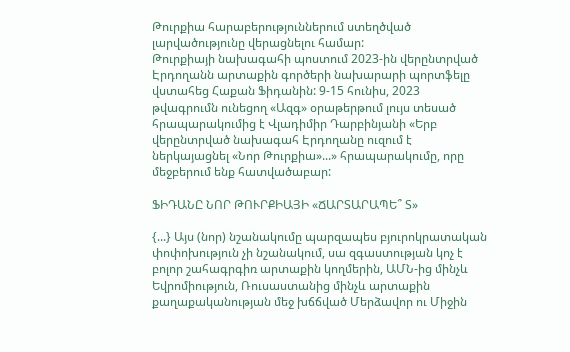Թուրքիա հարաբերություններում ստեղծված լարվածությունը վերացնելու համար:
Թուրքիայի նախագահի պոստում 2023-ին վերընտրված Էրդողանն արտաքին գործերի նախարարի պորտֆելը վստահեց Հաքան Ֆիդանին: 9-15 հունիս, 2023 թվագրումն ունեցող «Ազգ» օրաթերթում լույս տեսած հրապարակումից է Վլադիմիր Դարբինյանի «Երբ վերընտրված նախագահ Էրդողանը ուզում է ներկայացնել «Նոր Թուրքիա»...» հրապարակումը, որը մեջբերում ենք հատվածաբար:

ՖԻԴԱՆԸ ՆՈՐ ԹՈՒՐՔԻԱՅԻ «ՃԱՐՏԱՐԱՊԵ՞ Տ»

{...} Այս (նոր) նշանակումը պարզապես բյուրոկրատական փոփոխություն չի նշանակում, սա զգաստության կոչ է բոլոր շահագրգիռ արտաքին կողմերին, ԱՄՆ-ից մինչև Եվրոմիություն, Ռուսաստանից մինչև արտաքին քաղաքականության մեջ խճճված Մերձավոր ու Միջին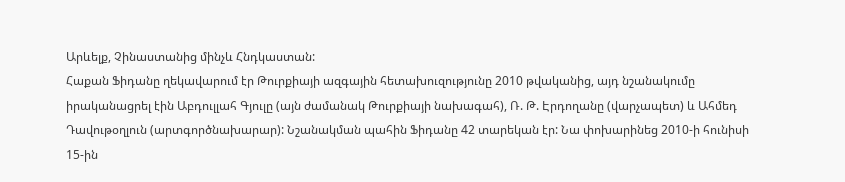Արևելք, Չինաստանից մինչև Հնդկաստան:
Հաքան Ֆիդանը ղեկավարում էր Թուրքիայի ազգային հետախուզությունը 2010 թվականից, այդ նշանակումը իրականացրել էին Աբդուլլահ Գյուլը (այն ժամանակ Թուրքիայի նախագահ), Ռ. Թ. Էրդողանը (վարչապետ) և Ահմեդ Դավութօղլուն (արտգործնախարար): Նշանակման պահին Ֆիդանը 42 տարեկան էր: Նա փոխարինեց 2010-ի հունիսի 15-ին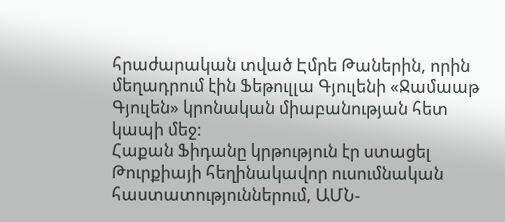հրաժարական տված Էմրե Թաներին, որին մեղադրում էին Ֆեթուլլա Գյուլենի «Ջամաաթ Գյուլեն» կրոնական միաբանության հետ կապի մեջ:
Հաքան Ֆիդանը կրթություն էր ստացել Թուրքիայի հեղինակավոր ուսումնական հաստատություններում, ԱՄՆ-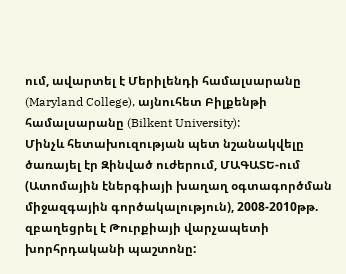ում, ավարտել է Մերիլենդի համալսարանը (Maryland College), այնուհետ Բիլքենթի համալսարանը (Bilkent University):
Մինչև հետախուզության պետ նշանակվելը ծառայել էր Զինված ուժերում, ՄԱԳԱՏԵ-ում (Ատոմային էներգիայի խաղաղ օգտագործման միջազգային գործակալություն), 2008-2010թթ. զբաղեցրել է Թուրքիայի վարչապետի խորհրդականի պաշտոնը: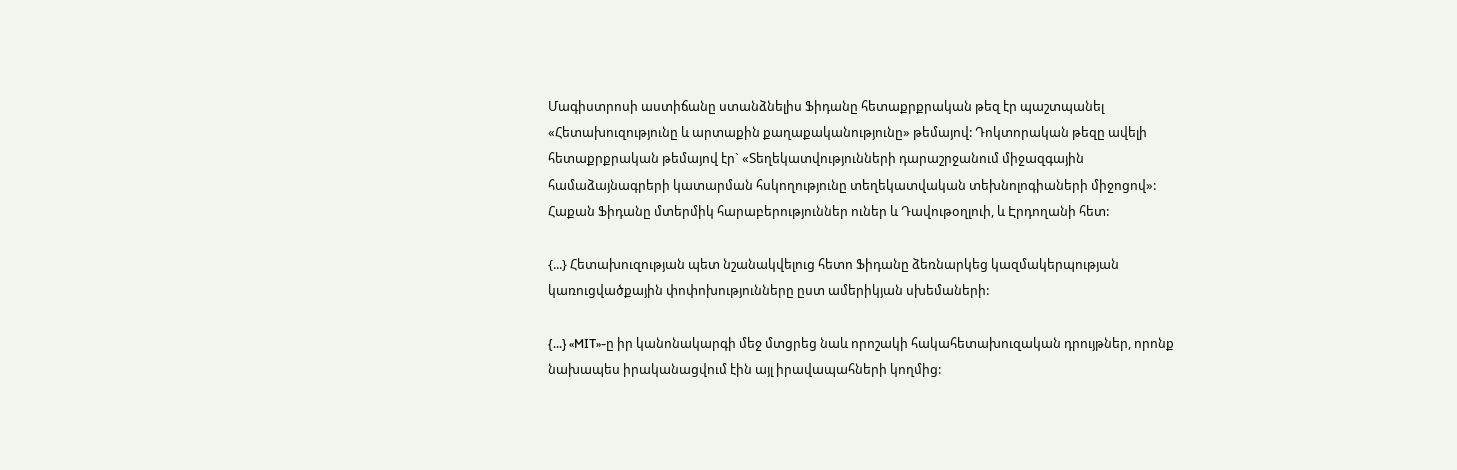Մագիստրոսի աստիճանը ստանձնելիս Ֆիդանը հետաքրքրական թեզ էր պաշտպանել «Հետախուզությունը և արտաքին քաղաքականությունը» թեմայով: Դոկտորական թեզը ավելի հետաքրքրական թեմայով էր` «Տեղեկատվությունների դարաշրջանում միջազգային համաձայնագրերի կատարման հսկողությունը տեղեկատվական տեխնոլոգիաների միջոցով»:
Հաքան Ֆիդանը մտերմիկ հարաբերություններ ուներ և Դավութօղլուի, և Էրդողանի հետ:

{...} Հետախուզության պետ նշանակվելուց հետո Ֆիդանը ձեռնարկեց կազմակերպության կառուցվածքային փոփոխությունները ըստ ամերիկյան սխեմաների:

{...} «MIT»-ը իր կանոնակարգի մեջ մտցրեց նաև որոշակի հակահետախուզական դրույթներ, որոնք նախապես իրականացվում էին այլ իրավապահների կողմից: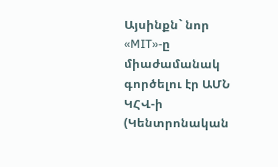Այսինքն` նոր «MIT»-ը միաժամանակ գործելու էր ԱՄՆ ԿՀՎ-ի (Կենտրոնական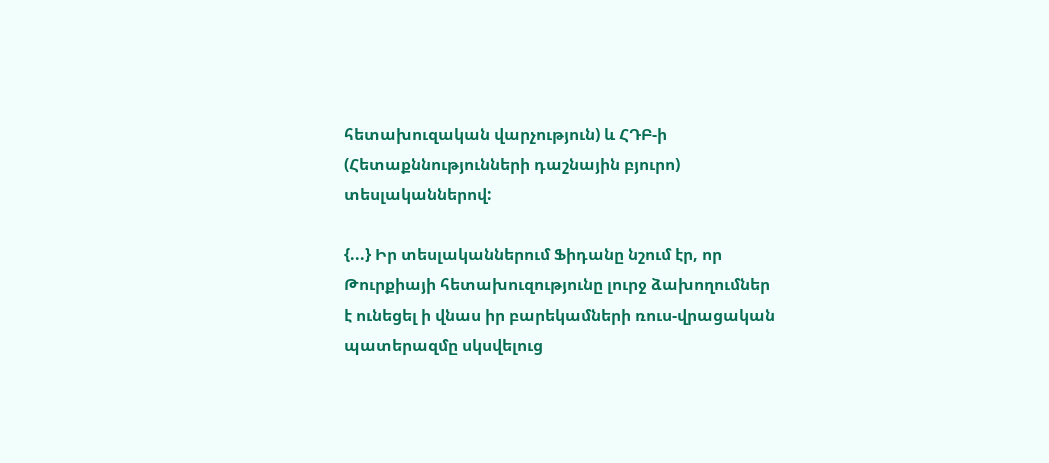հետախուզական վարչություն) և ՀԴԲ-ի (Հետաքննությունների դաշնային բյուրո) տեսլականներով:

{...} Իր տեսլականներում Ֆիդանը նշում էր, որ Թուրքիայի հետախուզությունը լուրջ ձախողումներ է ունեցել ի վնաս իր բարեկամների ռուս-վրացական պատերազմը սկսվելուց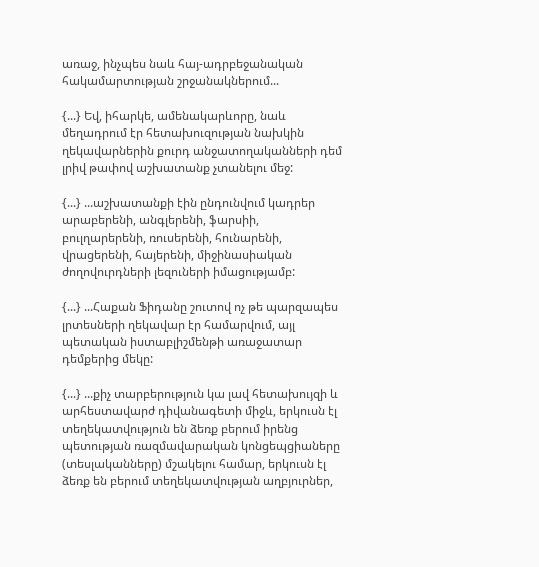առաջ, ինչպես նաև հայ-ադրբեջանական հակամարտության շրջանակներում...

{...} Եվ, իհարկե, ամենակարևորը, նաև մեղադրում էր հետախուզության նախկին ղեկավարներին քուրդ անջատողականների դեմ լրիվ թափով աշխատանք չտանելու մեջ:

{...} ...աշխատանքի էին ընդունվում կադրեր արաբերենի, անգլերենի, ֆարսիի, բուլղարերենի, ռուսերենի, հունարենի, վրացերենի, հայերենի, միջինասիական ժողովուրդների լեզուների իմացությամբ:

{...} ...Հաքան Ֆիդանը շուտով ոչ թե պարզապես լրտեսների ղեկավար էր համարվում, այլ պետական իստաբլիշմենթի առաջատար դեմքերից մեկը:

{...} ...քիչ տարբերություն կա լավ հետախույզի և արհեստավարժ դիվանագետի միջև, երկուսն էլ տեղեկատվություն են ձեռք բերում իրենց պետության ռազմավարական կոնցեպցիաները (տեսլականները) մշակելու համար, երկուսն էլ ձեռք են բերում տեղեկատվության աղբյուրներ,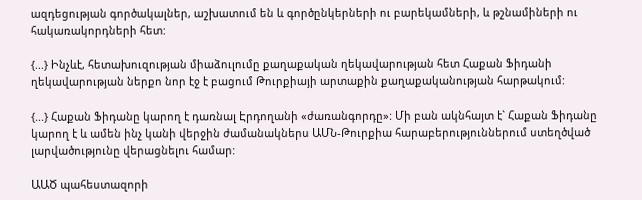ազդեցության գործակալներ, աշխատում են և գործընկերների ու բարեկամների, և թշնամիների ու հակառակորդների հետ:

{...} Ինչևէ, հետախուզության միաձուլումը քաղաքական ղեկավարության հետ Հաքան Ֆիդանի ղեկավարության ներքո նոր էջ է բացում Թուրքիայի արտաքին քաղաքականության հարթակում:

{...} Հաքան Ֆիդանը կարող է դառնալ Էրդողանի «ժառանգորդը»: Մի բան ակնհայտ է` Հաքան Ֆիդանը կարող է և ամեն ինչ կանի վերջին ժամանակներս ԱՄՆ-Թուրքիա հարաբերություններում ստեղծված լարվածությունը վերացնելու համար:

ԱԱԾ պահեստազորի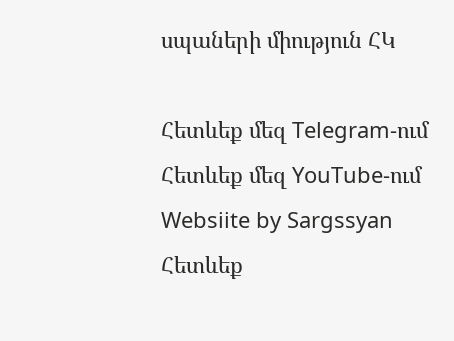սպաների միություն ՀԿ

Հետևեք մեզ Telegram-ում
Հետևեք մեզ YouTube-ում
Websiite by Sargssyan
Հետևեք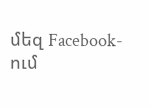մեզ Facebook-ում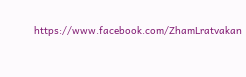https://www.facebook.com/ZhamLratvakan